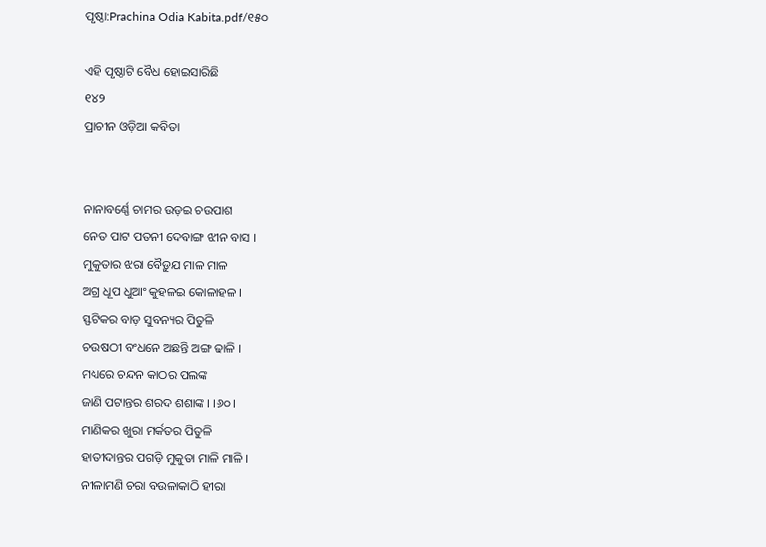ପୃଷ୍ଠା:Prachina Odia Kabita.pdf/୧୫୦

ଏହି ପୃଷ୍ଠାଟି ବୈଧ ହୋଇସାରିଛି
୧୪୨
ପ୍ରାଚୀନ ଓଡ଼ିଆ କବିତା


ନାନାବର୍ଣ୍ଣେ ଚାମର ଉଡ଼ଇ ଚଉପାଶ
ନେତ ପାଟ ପତନୀ ଦେବାଙ୍ଗ ଝୀନ ବାସ ।
ମୁକୁତାର ଝରା ବୈଡ଼ୁଯ ମାଳ ମାଳ
ଅଗ୍ର ଧୂପ ଧୁଆଂ କୁହଳଇ କୋଳାହଳ ।
ସ୍ଫଟିକର ବାଡ଼ ସୁବନ୍ୟର ପିତୁଳି
ଚଉଷଠୀ ବଂଧନେ ଅଛନ୍ତି ଅଙ୍ଗ ଢାଳି ।
ମଧ୍ୟରେ ଚନ୍ଦନ କାଠର ପଲଙ୍କ
ଜାଣି ପଟାନ୍ତର ଶରଦ ଶଶାଙ୍କ । ।୬୦।
ମାଣିକର ଖୁରା ମର୍କତର ପିତୁଳି
ହାତୀଦାନ୍ତର ପଗଡ଼ି ମୁକୁତା ମାଳି ମାଳି ।
ନୀଳାମଣି ଚରା ବଉଳାକାଠି ହୀରା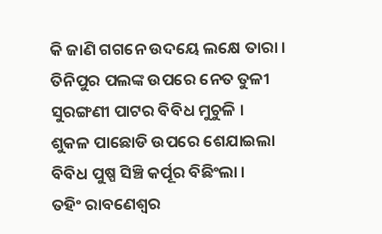କି ଜାଣି ଗଗନେ ଉଦୟେ ଲକ୍ଷେ ତାରା ।
ତିନିପୁର ପଲଙ୍କ ଉପରେ ନେତ ତୁଳୀ
ସୁରଙ୍ଗଣୀ ପାଟର ବିବିଧ ମୁଚୁଳି ।
ଶୁକଳ ପାଛୋଡି ଉପରେ ଶେଯାଇଲା
ବିବିଧ ପୁଷ୍ପ ସିଞ୍ଚି କର୍ପୂର ବିଛିଂଲା ।
ତହିଂ ରାବଣେଶ୍ୱର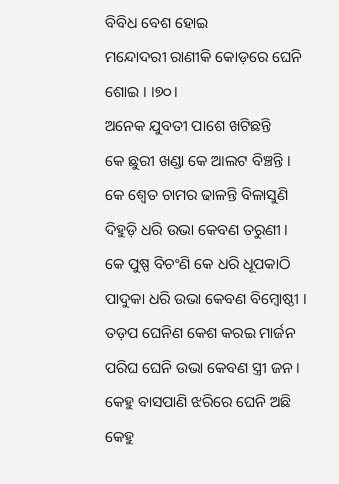ବିବିଧ ବେଶ ହୋଇ
ମନ୍ଦୋଦରୀ ରାଣୀକି କୋଡ଼ରେ ଘେନି ଶୋଇ । ।୭୦।
ଅନେକ ଯୁବତୀ ପାଶେ ଖଟିଛନ୍ତି
କେ ଛୁରୀ ଖଣ୍ଡା କେ ଆଲଟ ବିଞ୍ଚନ୍ତି ।
କେ ଶ୍ୱେତ ଚାମର ଢାଳନ୍ତି ବିଳାସୁଣି
ଦିହୁଡ଼ି ଧରି ଉଭା କେବଣ ତରୁଣୀ ।
କେ ପୁଷ୍ପ ବିଚଂଣି କେ ଧରି ଧୂପକାଠି
ପାଦୁକା ଧରି ଉଭା କେବଣ ବିମ୍ବୋଷ୍ଠୀ ।
ତଡ଼ପ ଘେନିଣ କେଶ କରଇ ମାର୍ଜନ
ପରିଘ ଘେନି ଉଭା କେବଣ ସ୍ତ୍ରୀ ଜନ ।
କେହୁ ବାସପାଣି ଝରିରେ ଘେନି ଅଛି
କେହୁ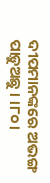ଦୀପମାନଙ୍କରେ ଅଭଙ୍ଗ ପାଡ଼ୁଅଛୁ । ।୮୦।